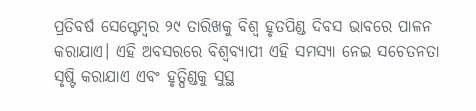ପ୍ରତିବର୍ଷ ସେପ୍ଟେମ୍ବର ୨୯ ତାରିଖକୁ ବିଶ୍ବ ହୃତପିଣ୍ଡ ଦିବସ ଭାବରେ ପାଳନ କରାଯାଏ। ଏହି ଅବସରରେ ବିଶ୍ବବ୍ୟାପୀ ଏହି ସମସ୍ୟା ନେଇ ସଚେତନତା ସୃଷ୍ଟି କରାଯାଏ ଏବଂ ହୃତ୍ପିଣ୍ଡକୁ ସୁସ୍ଥ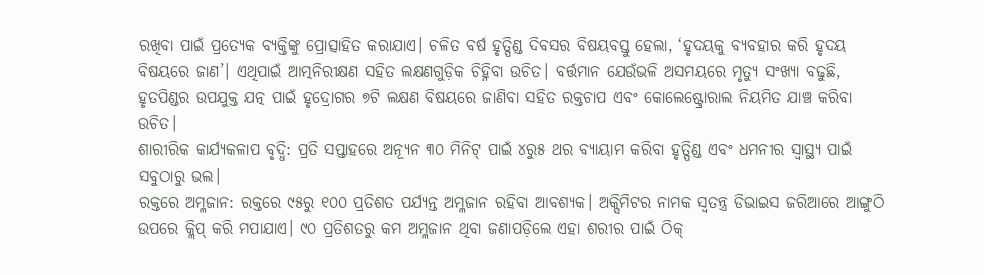ରଖିବା ପାଇଁ ପ୍ରତ୍ୟେକ ବ୍ୟକ୍ତିଙ୍କୁ ପ୍ରୋତ୍ସାହିତ କରାଯାଏ। ଚଳିତ ବର୍ଷ ହୃତ୍ପିଣ୍ଡ ଦିବସର ବିଷୟବସ୍ତୁ ହେଲା, ‘ହୃଦୟକୁ ବ୍ୟବହାର କରି ହୃଦୟ ବିଷୟରେ ଜାଣ’। ଏଥିପାଇଁ ଆତ୍ମନିରୀକ୍ଷଣ ସହିତ ଲକ୍ଷଣଗୁଡ଼ିକ ଚିହ୍ନିବା ଉଚିତ। ବର୍ତ୍ତମାନ ଯେଉଁଭଳି ଅସମୟରେ ମୃତ୍ୟୁ ସଂଖ୍ୟା ବଢୁଛି, ହୃତପିଣ୍ଡର ଉପଯୁକ୍ତ ଯତ୍ନ ପାଇଁ ହୃଦ୍ରୋଗର ୭ଟି ଲକ୍ଷଣ ବିଷୟରେ ଜାଣିବା ସହିତ ରକ୍ତଚାପ ଏବଂ କୋଲେଷ୍ଟ୍ରୋରାଲ ନିୟମିତ ଯାଞ୍ଚ କରିବା ଉଚିତ।
ଶାରୀରିକ କାର୍ଯ୍ୟକଳାପ ବୃଦ୍ଧି: ପ୍ରତି ସପ୍ତାହରେ ଅନ୍ୟୂନ ୩୦ ମିନିଟ୍ ପାଇଁ ୪ରୁ୫ ଥର ବ୍ୟାୟାମ କରିବା ହୃତ୍ପିଣ୍ଡ ଏବଂ ଧମନୀର ସ୍ବାସ୍ଥ୍ୟ ପାଇଁ ସବୁଠାରୁ ଭଲ।
ରକ୍ତରେ ଅମ୍ଳଜାନ: ରକ୍ତରେ ୯୫ରୁ ୧୦୦ ପ୍ରତିଶତ ପର୍ଯ୍ୟନ୍ତ ଅମ୍ଳଜାନ ରହିବା ଆବଶ୍ୟକ। ଅକ୍ସିମିଟର ନାମକ ସ୍ବତନ୍ତ୍ର ଡିଭାଇସ ଜରିଆରେ ଆଙ୍ଗୁଠି ଉପରେ କ୍ଲିପ୍ କରି ମପାଯାଏ। ୯୦ ପ୍ରତିଶତରୁ କମ ଅମ୍ଳଜାନ ଥିବା ଜଣାପଡ଼ିଲେ ଏହା ଶରୀର ପାଇଁ ଠିକ୍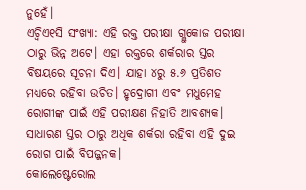ନୁହେଁ।
ଏଚ୍ବିଏ୧ସି ସଂଖ୍ୟା: ଏହି ରକ୍ତ ପରୀକ୍ଷା ଗ୍ଲୁକୋଜ ପରୀକ୍ଷା ଠାରୁ ଭିନ୍ନ ଅଟେ। ଏହା ରକ୍ତରେ ଶର୍କରାର ସ୍ତର ବିଷୟରେ ସୂଚନା ଦିଏ। ଯାହା ୪ରୁ ୫.୬ ପ୍ରତିଶତ ମଧ୍ୟରେ ରହିବା ଉଚିତ। ହୃଦ୍ରୋଗୀ ଏବଂ ମଧୁମେହ ରୋଗୀଙ୍କ ପାଇଁ ଏହି ପରୀକ୍ଷଣ ନିହାତି ଆବଶ୍ୟକ। ସାଧାରଣ ସ୍ତର ଠାରୁ ଅଧିକ ଶର୍କରା ରହିବା ଏହି ଦୁଇ ରୋଗ ପାଇଁ ବିପଜ୍ଜନକ।
କୋଲେଷ୍ଟେରୋଲ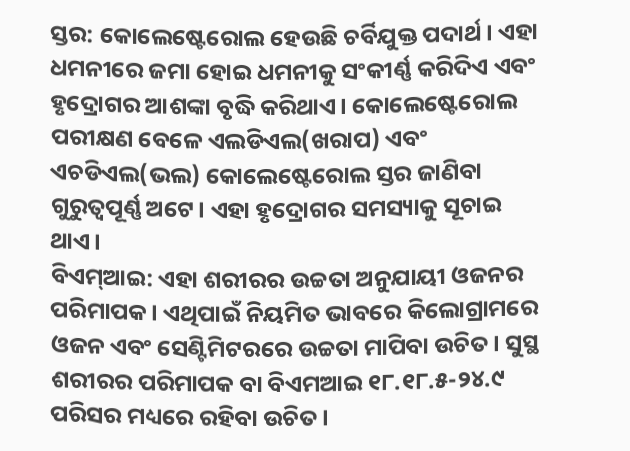ସ୍ତର: କୋଲେଷ୍ଟେରୋଲ ହେଉଛି ଚର୍ବିଯୁକ୍ତ ପଦାର୍ଥ। ଏହା ଧମନୀରେ ଜମା ହୋଇ ଧମନୀକୁ ସଂକୀର୍ଣ୍ଣ କରିଦିଏ ଏବଂ ହୃଦ୍ରୋଗର ଆଶଙ୍କା ବୃଦ୍ଧି କରିଥାଏ। କୋଲେଷ୍ଟେରୋଲ ପରୀକ୍ଷଣ ବେଳେ ଏଲଡିଏଲ(ଖରାପ) ଏବଂ ଏଚଡିଏଲ(ଭଲ) କୋଲେଷ୍ଟେରୋଲ ସ୍ତର ଜାଣିବା ଗୁରୁତ୍ବପୂର୍ଣ୍ଣ ଅଟେ। ଏହା ହୃଦ୍ରୋଗର ସମସ୍ୟାକୁ ସୂଚାଇ ଥାଏ।
ବିଏମ୍ଆଇ: ଏହା ଶରୀରର ଉଚ୍ଚତା ଅନୁଯାୟୀ ଓଜନର ପରିମାପକ। ଏଥିପାଇଁ ନିୟମିତ ଭାବରେ କିଲୋଗ୍ରାମରେ ଓଜନ ଏବଂ ସେଣ୍ଟିମିଟରରେ ଉଚ୍ଚତା ମାପିବା ଉଚିତ। ସୁସ୍ଥ ଶରୀରର ପରିମାପକ ବା ବିଏମଆଇ ୧୮.୧୮.୫-୨୪.୯ ପରିସର ମଧ୍ୟରେ ରହିବା ଉଚିତ।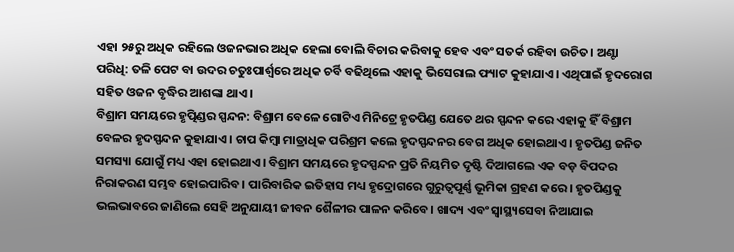ଏହା ୨୫ରୁ ଅଧିକ ରହିଲେ ଓଜନଭାର ଅଧିକ ହେଲା ବୋଲି ବିଚାର କରିବାକୁ ହେବ ଏବଂ ସତର୍କ ରହିବା ଉଚିତ। ଅଣ୍ଟା ପରିଧି: ତଳି ପେଟ ବା ଉଦର ଚତୁଃପାର୍ଶ୍ବରେ ଅଧିକ ଚର୍ବି ବଢିଥିଲେ ଏହାକୁ ଭିସେରାଲ ଫ୍ୟାଟ କୁହାଯାଏ। ଏଥିପାଇଁ ହୃଦରୋଗ ସହିତ ଓଜନ ବୃଦ୍ଧିର ଆଶଙ୍କା ଥାଏ।
ବିଶ୍ରାମ ସମୟରେ ହୃତ୍ପିଣ୍ଡର ସ୍ପନ୍ଦନ: ବିଶ୍ରାମ ବେଳେ ଗୋଟିଏ ମିନିଟ୍ରେ ହୃତପିଣ୍ଡ ଯେତେ ଥର ସ୍ପନ୍ଦନ କରେ ଏହାକୁ ହିଁ ବିଶ୍ରାମ ବେଳର ହୃଦସ୍ପନ୍ଦନ କୁହାଯାଏ। ଚାପ କିମ୍ବା ମାତ୍ରାଧିକ ପରିଶ୍ରମ କଲେ ହୃଦସ୍ପନ୍ଦନର ବେଗ ଅଧିକ ହୋଇଥାଏ। ହୃତପିଣ୍ଡ ଜନିତ ସମସ୍ୟା ଯୋଗୁଁ ମଧ୍ୟ ଏହା ହୋଇଥାଏ। ବିଶ୍ରାମ ସମୟରେ ହୃଦସ୍ପନ୍ଦନ ପ୍ରତି ନିୟମିତ ଦୃଷ୍ଟି ଦିଆଗଲେ ଏକ ବଡ଼ ବିପଦର ନିରାକରଣ ସମ୍ଭବ ହୋଇପାରିବ। ପାରିବାରିକ ଇତିହାସ ମଧ୍ୟ ହୃଦ୍ରୋଗରେ ଗୁରୁତ୍ବପୂର୍ଣ୍ଣ ଭୂମିକା ଗ୍ରହଣ କରେ। ହୃତପିଣ୍ଡକୁ ଭଲଭାବରେ ଜାଣିଲେ ସେହି ଅନୁଯାୟୀ ଜୀବନ ଶୈଳୀର ପାଳନ କରିବେ। ଖାଦ୍ୟ ଏବଂ ସ୍ବାସ୍ଥ୍ୟସେବା ନିଆଯାଇ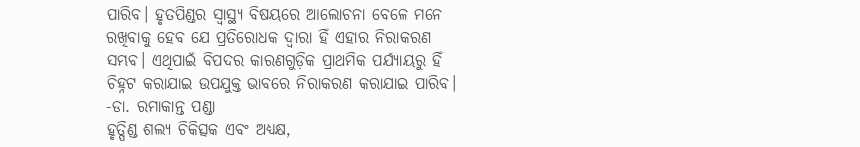ପାରିବ। ହୃତପିଣ୍ଡର ସ୍ବାସ୍ଥ୍ୟ ବିଷୟରେ ଆଲୋଚନା ବେଳେ ମନେ ରଖିବାକୁ ହେବ ଯେ ପ୍ରତିରୋଧକ ଦ୍ବାରା ହିଁ ଏହାର ନିରାକରଣ ସମ୍ଭବ। ଏଥିପାଇଁ ବିପଦର କାରଣଗୁଡ଼ିକ ପ୍ରାଥମିକ ପର୍ଯ୍ୟାୟରୁ ହିଁ ଚିହ୍ନଟ କରାଯାଇ ଉପଯୁକ୍ତ ଭାବରେ ନିରାକରଣ କରାଯାଇ ପାରିବ।
-ଡା. ରମାକାନ୍ତ ପଣ୍ଡା
ହୃତ୍ପିଣ୍ଡ ଶଲ୍ୟ ଚିକିତ୍ସକ ଏବଂ ଅଧ୍ୟକ୍ଷ,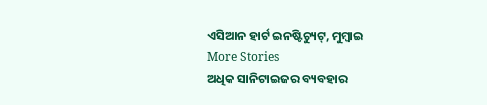ଏସିଆନ ହାର୍ଟ ଇନଷ୍ଟିଚ୍ୟୁଟ୍, ମୁମ୍ବାଇ
More Stories
ଅଧିକ ସାନିଟାଇଜର ବ୍ୟବହାର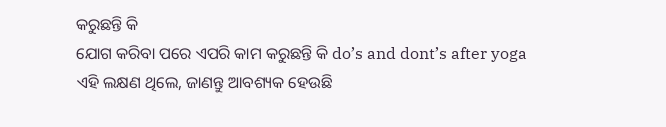କରୁଛନ୍ତି କି
ଯୋଗ କରିବା ପରେ ଏପରି କାମ କରୁଛନ୍ତି କି do’s and dont’s after yoga
ଏହି ଲକ୍ଷଣ ଥିଲେ, ଜାଣନ୍ତୁ ଆବଶ୍ୟକ ହେଉଛି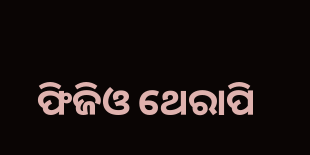ଫିଜିଓ ଥେରାପି